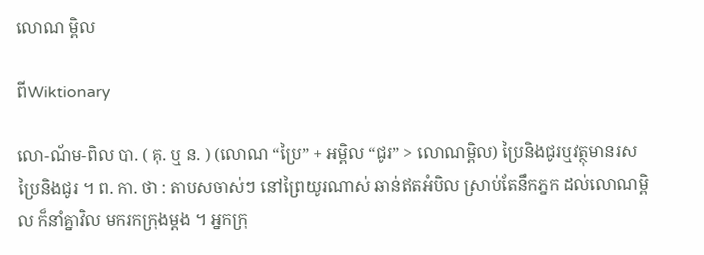លោណ ម្ពិល

ពីWiktionary

លោ-ណ័ម-ពិល បា. ( គុ. ឬ ន. ) (លោណ “ប្រៃ” + អម្ពិល “ជូរ” > លោណម្ពិល) ប្រៃនិងជូរឬវត្ថុមានរសប្រៃនិងជូរ ។ ព. កា. ថា : តាបសចាស់ៗ នៅព្រៃយូរណាស់ ឆាន់ឥតអំបិល ស្រាប់តែនឹកភ្នក ដល់លោណម្ពិល ក៏នាំគ្នាវិល មករកក្រុងម្តង ។ អ្នកក្រុ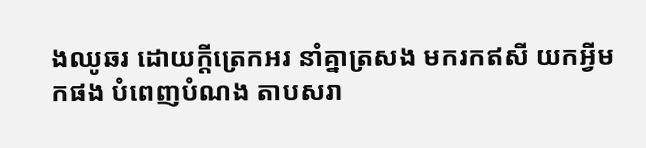ងឈូឆរ ដោយក្តីត្រេកអរ នាំគ្នាត្រសង មករកឥសី យកអ្វីមកផង បំពេញបំណង តាបសរា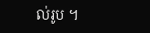ល់រូប ។